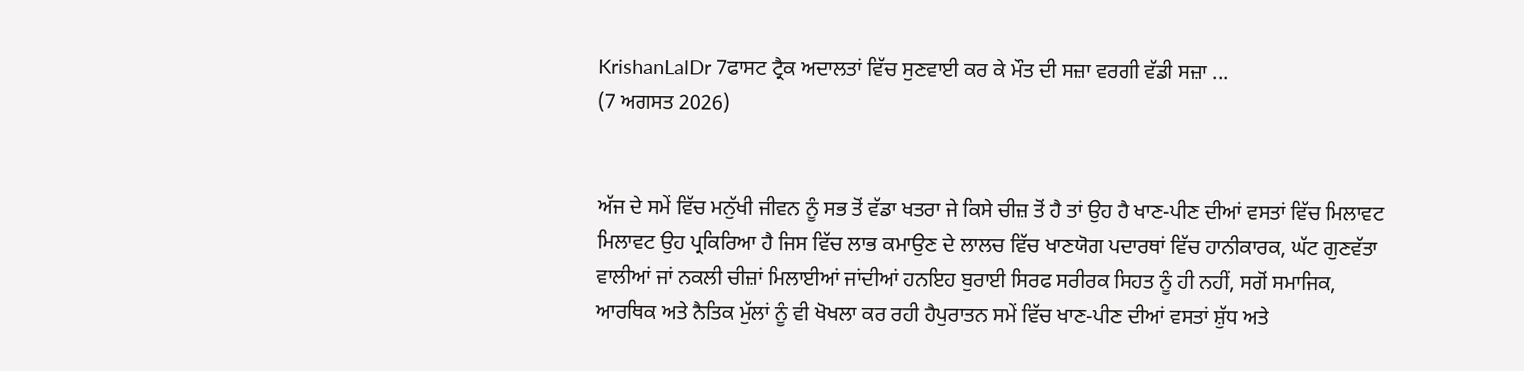KrishanLalDr 7ਫਾਸਟ ਟ੍ਰੈਕ ਅਦਾਲਤਾਂ ਵਿੱਚ ਸੁਣਵਾਈ ਕਰ ਕੇ ਮੌਤ ਦੀ ਸਜ਼ਾ ਵਰਗੀ ਵੱਡੀ ਸਜ਼ਾ ...
(7 ਅਗਸਤ 2026)


ਅੱਜ ਦੇ ਸਮੇਂ ਵਿੱਚ ਮਨੁੱਖੀ ਜੀਵਨ ਨੂੰ ਸਭ ਤੋਂ ਵੱਡਾ ਖਤਰਾ ਜੇ ਕਿਸੇ ਚੀਜ਼ ਤੋਂ ਹੈ ਤਾਂ ਉਹ ਹੈ ਖਾਣ-ਪੀਣ ਦੀਆਂ ਵਸਤਾਂ ਵਿੱਚ ਮਿਲਾਵਟ
ਮਿਲਾਵਟ ਉਹ ਪ੍ਰਕਿਰਿਆ ਹੈ ਜਿਸ ਵਿੱਚ ਲਾਭ ਕਮਾਉਣ ਦੇ ਲਾਲਚ ਵਿੱਚ ਖਾਣਯੋਗ ਪਦਾਰਥਾਂ ਵਿੱਚ ਹਾਨੀਕਾਰਕ, ਘੱਟ ਗੁਣਵੱਤਾ ਵਾਲੀਆਂ ਜਾਂ ਨਕਲੀ ਚੀਜ਼ਾਂ ਮਿਲਾਈਆਂ ਜਾਂਦੀਆਂ ਹਨਇਹ ਬੁਰਾਈ ਸਿਰਫ ਸਰੀਰਕ ਸਿਹਤ ਨੂੰ ਹੀ ਨਹੀਂ, ਸਗੋਂ ਸਮਾਜਿਕ, ਆਰਥਿਕ ਅਤੇ ਨੈਤਿਕ ਮੁੱਲਾਂ ਨੂੰ ਵੀ ਖੋਖਲਾ ਕਰ ਰਹੀ ਹੈਪੁਰਾਤਨ ਸਮੇਂ ਵਿੱਚ ਖਾਣ-ਪੀਣ ਦੀਆਂ ਵਸਤਾਂ ਸ਼ੁੱਧ ਅਤੇ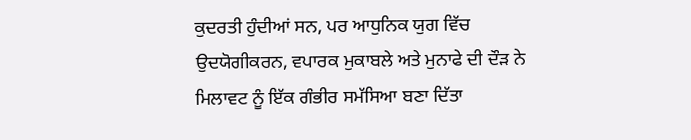ਕੁਦਰਤੀ ਹੁੰਦੀਆਂ ਸਨ, ਪਰ ਆਧੁਨਿਕ ਯੁਗ ਵਿੱਚ ਉਦਯੋਗੀਕਰਨ, ਵਪਾਰਕ ਮੁਕਾਬਲੇ ਅਤੇ ਮੁਨਾਫੇ ਦੀ ਦੌੜ ਨੇ ਮਿਲਾਵਟ ਨੂੰ ਇੱਕ ਗੰਭੀਰ ਸਮੱਸਿਆ ਬਣਾ ਦਿੱਤਾ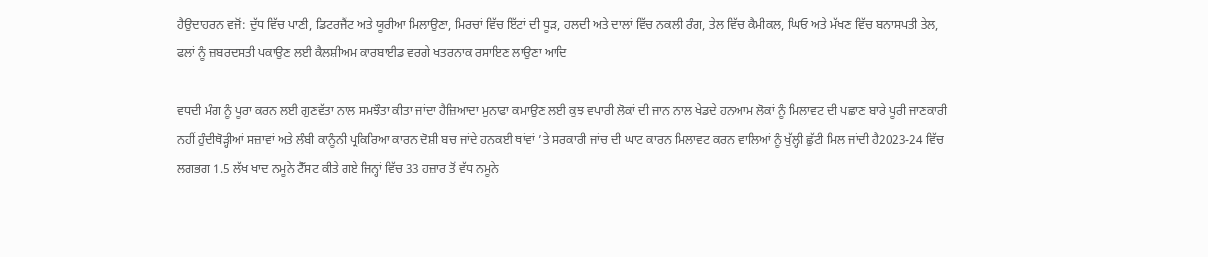ਹੈਉਦਾਹਰਨ ਵਜੋਂ: ਦੁੱਧ ਵਿੱਚ ਪਾਣੀ, ਡਿਟਰਜੈਂਟ ਅਤੇ ਯੂਰੀਆ ਮਿਲਾਉਣਾ, ਮਿਰਚਾਂ ਵਿੱਚ ਇੱਟਾਂ ਦੀ ਧੂੜ, ਹਲਦੀ ਅਤੇ ਦਾਲਾਂ ਵਿੱਚ ਨਕਲੀ ਰੰਗ, ਤੇਲ ਵਿੱਚ ਕੈਮੀਕਲ, ਘਿਓ ਅਤੇ ਮੱਖਣ ਵਿੱਚ ਬਨਾਸਪਤੀ ਤੇਲ, ਫਲਾਂ ਨੂੰ ਜ਼ਬਰਦਸਤੀ ਪਕਾਉਣ ਲਈ ਕੈਲਸ਼ੀਅਮ ਕਾਰਬਾਈਡ ਵਰਗੇ ਖਤਰਨਾਕ ਰਸਾਇਣ ਲਾਉਣਾ ਆਦਿ

ਵਧਦੀ ਮੰਗ ਨੂੰ ਪੂਰਾ ਕਰਨ ਲਈ ਗੁਣਵੱਤਾ ਨਾਲ ਸਮਝੌਤਾ ਕੀਤਾ ਜਾਂਦਾ ਹੈਜ਼ਿਆਦਾ ਮੁਨਾਫਾ ਕਮਾਉਣ ਲਈ ਕੁਝ ਵਪਾਰੀ ਲੋਕਾਂ ਦੀ ਜਾਨ ਨਾਲ ਖੇਡਦੇ ਹਨਆਮ ਲੋਕਾਂ ਨੂੰ ਮਿਲਾਵਟ ਦੀ ਪਛਾਣ ਬਾਰੇ ਪੂਰੀ ਜਾਣਕਾਰੀ ਨਹੀਂ ਹੁੰਦੀਥੋੜ੍ਹੀਆਂ ਸਜ਼ਾਵਾਂ ਅਤੇ ਲੰਬੀ ਕਾਨੂੰਨੀ ਪ੍ਰਕਿਰਿਆ ਕਾਰਨ ਦੋਸ਼ੀ ਬਚ ਜਾਂਦੇ ਹਨਕਈ ਥਾਂਵਾਂ ’ਤੇ ਸਰਕਾਰੀ ਜਾਂਚ ਦੀ ਘਾਟ ਕਾਰਨ ਮਿਲਾਵਟ ਕਰਨ ਵਾਲਿਆਂ ਨੂੰ ਖੁੱਲ੍ਹੀ ਛੁੱਟੀ ਮਿਲ ਜਾਂਦੀ ਹੈ2023-24 ਵਿੱਚ ਲਗਭਗ 1.5 ਲੱਖ ਖਾਦ ਨਮੂਨੇ ਟੈੱਸਟ ਕੀਤੇ ਗਏ ਜਿਨ੍ਹਾਂ ਵਿੱਚ 33 ਹਜ਼ਾਰ ਤੋਂ ਵੱਧ ਨਮੂਨੇ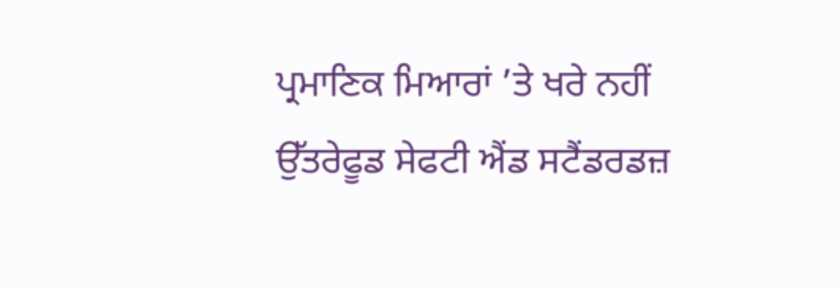ਪ੍ਰਮਾਣਿਕ ਮਿਆਰਾਂ ’ਤੇ ਖਰੇ ਨਹੀਂ ਉੱਤਰੇਫੂਡ ਸੇਫਟੀ ਐਂਡ ਸਟੈਂਡਰਡਜ਼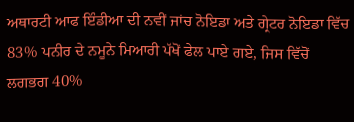ਅਥਾਰਟੀ ਆਫ ਇੰਡੀਆ ਦੀ ਨਵੀਂ ਜਾਂਚ ਨੋਇਡਾ ਅਤੇ ਗ੍ਰੇਟਰ ਨੋਇਡਾ ਵਿੱਚ 83% ਪਨੀਰ ਦੇ ਨਮੂਨੇ ਮਿਆਰੀ ਪੱਖੋਂ ਫੇਲ ਪਾਏ ਗਏ, ਜਿਸ ਵਿੱਚੋਂ ਲਗਭਗ 40%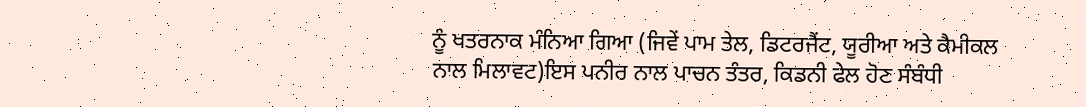ਨੂੰ ਖਤਰਨਾਕ ਮੰਨਿਆ ਗਿਆ (ਜਿਵੇਂ ਪਾਮ ਤੇਲ, ਡਿਟਰਜੈਂਟ, ਯੂਰੀਆ ਅਤੇ ਕੈਮੀਕਲ ਨਾਲ ਮਿਲਾਵਟ)ਇਸ ਪਨੀਰ ਨਾਲ ਪਾਚਨ ਤੰਤਰ, ਕਿਡਨੀ ਫੇਲ ਹੋਣ ਸੰਬੰਧੀ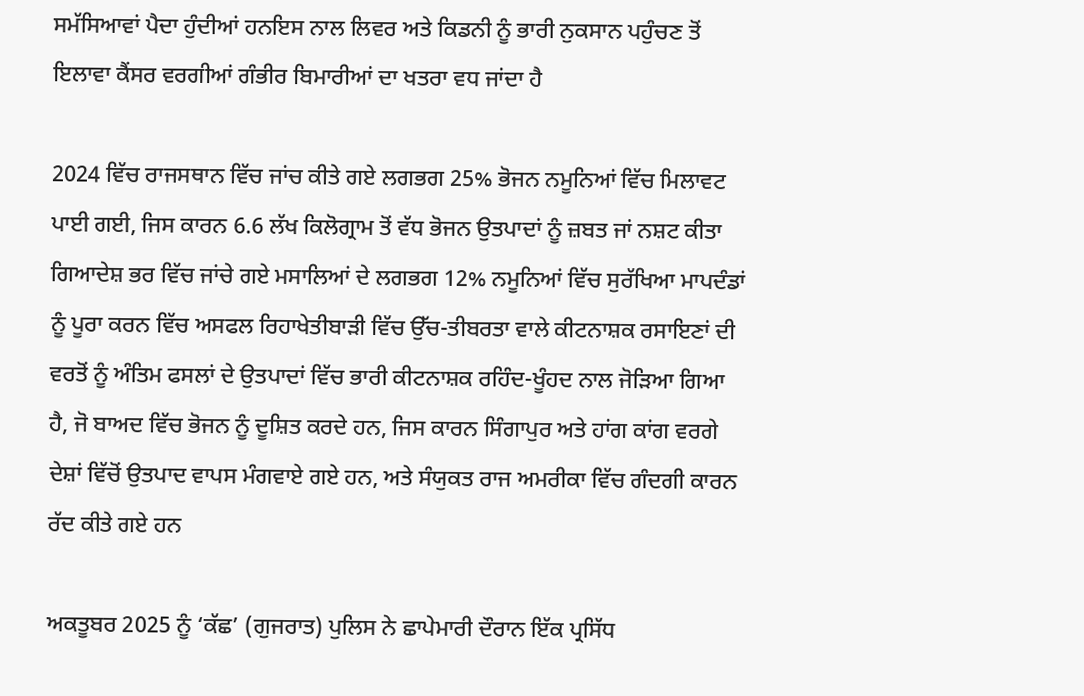ਸਮੱਸਿਆਵਾਂ ਪੈਦਾ ਹੁੰਦੀਆਂ ਹਨਇਸ ਨਾਲ ਲਿਵਰ ਅਤੇ ਕਿਡਨੀ ਨੂੰ ਭਾਰੀ ਨੁਕਸਾਨ ਪਹੁੰਚਣ ਤੋਂ ਇਲਾਵਾ ਕੈਂਸਰ ਵਰਗੀਆਂ ਗੰਭੀਰ ਬਿਮਾਰੀਆਂ ਦਾ ਖਤਰਾ ਵਧ ਜਾਂਦਾ ਹੈ

2024 ਵਿੱਚ ਰਾਜਸਥਾਨ ਵਿੱਚ ਜਾਂਚ ਕੀਤੇ ਗਏ ਲਗਭਗ 25% ਭੋਜਨ ਨਮੂਨਿਆਂ ਵਿੱਚ ਮਿਲਾਵਟ ਪਾਈ ਗਈ, ਜਿਸ ਕਾਰਨ 6.6 ਲੱਖ ਕਿਲੋਗ੍ਰਾਮ ਤੋਂ ਵੱਧ ਭੋਜਨ ਉਤਪਾਦਾਂ ਨੂੰ ਜ਼ਬਤ ਜਾਂ ਨਸ਼ਟ ਕੀਤਾ ਗਿਆਦੇਸ਼ ਭਰ ਵਿੱਚ ਜਾਂਚੇ ਗਏ ਮਸਾਲਿਆਂ ਦੇ ਲਗਭਗ 12% ਨਮੂਨਿਆਂ ਵਿੱਚ ਸੁਰੱਖਿਆ ਮਾਪਦੰਡਾਂ ਨੂੰ ਪੂਰਾ ਕਰਨ ਵਿੱਚ ਅਸਫਲ ਰਿਹਾਖੇਤੀਬਾੜੀ ਵਿੱਚ ਉੱਚ-ਤੀਬਰਤਾ ਵਾਲੇ ਕੀਟਨਾਸ਼ਕ ਰਸਾਇਣਾਂ ਦੀ ਵਰਤੋਂ ਨੂੰ ਅੰਤਿਮ ਫਸਲਾਂ ਦੇ ਉਤਪਾਦਾਂ ਵਿੱਚ ਭਾਰੀ ਕੀਟਨਾਸ਼ਕ ਰਹਿੰਦ-ਖੂੰਹਦ ਨਾਲ ਜੋੜਿਆ ਗਿਆ ਹੈ, ਜੋ ਬਾਅਦ ਵਿੱਚ ਭੋਜਨ ਨੂੰ ਦੂਸ਼ਿਤ ਕਰਦੇ ਹਨ, ਜਿਸ ਕਾਰਨ ਸਿੰਗਾਪੁਰ ਅਤੇ ਹਾਂਗ ਕਾਂਗ ਵਰਗੇ ਦੇਸ਼ਾਂ ਵਿੱਚੋਂ ਉਤਪਾਦ ਵਾਪਸ ਮੰਗਵਾਏ ਗਏ ਹਨ, ਅਤੇ ਸੰਯੁਕਤ ਰਾਜ ਅਮਰੀਕਾ ਵਿੱਚ ਗੰਦਗੀ ਕਾਰਨ ਰੱਦ ਕੀਤੇ ਗਏ ਹਨ

ਅਕਤੂਬਰ 2025 ਨੂੰ ‘ਕੱਛ’ (ਗੁਜਰਾਤ) ਪੁਲਿਸ ਨੇ ਛਾਪੇਮਾਰੀ ਦੌਰਾਨ ਇੱਕ ਪ੍ਰਸਿੱਧ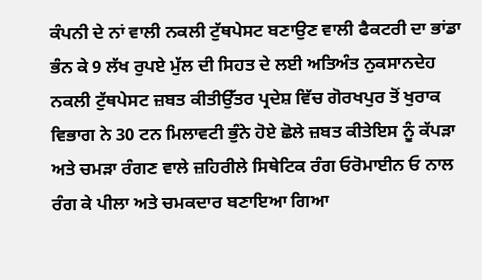ਕੰਪਨੀ ਦੇ ਨਾਂ ਵਾਲੀ ਨਕਲੀ ਟੁੱਥਪੇਸਟ ਬਣਾਉਣ ਵਾਲੀ ਫੈਕਟਰੀ ਦਾ ਭਾਂਡਾ ਭੰਨ ਕੇ 9 ਲੱਖ ਰੁਪਏ ਮੁੱਲ ਦੀ ਸਿਹਤ ਦੇ ਲਈ ਅਤਿਅੰਤ ਨੁਕਸਾਨਦੇਹ ਨਕਲੀ ਟੁੱਥਪੇਸਟ ਜ਼ਬਤ ਕੀਤੀਉੱਤਰ ਪ੍ਰਦੇਸ਼ ਵਿੱਚ ਗੋਰਖਪੁਰ ਤੋਂ ਖੁਰਾਕ ਵਿਭਾਗ ਨੇ 30 ਟਨ ਮਿਲਾਵਟੀ ਭੁੰਨੇ ਹੋਏ ਛੋਲੇ ਜ਼ਬਤ ਕੀਤੇਇਸ ਨੂੰ ਕੱਪੜਾ ਅਤੇ ਚਮੜਾ ਰੰਗਣ ਵਾਲੇ ਜ਼ਹਿਰੀਲੇ ਸਿਥੇਟਿਕ ਰੰਗ ਓਰੋਮਾਈਨ ਓ ਨਾਲ ਰੰਗ ਕੇ ਪੀਲਾ ਅਤੇ ਚਮਕਦਾਰ ਬਣਾਇਆ ਗਿਆ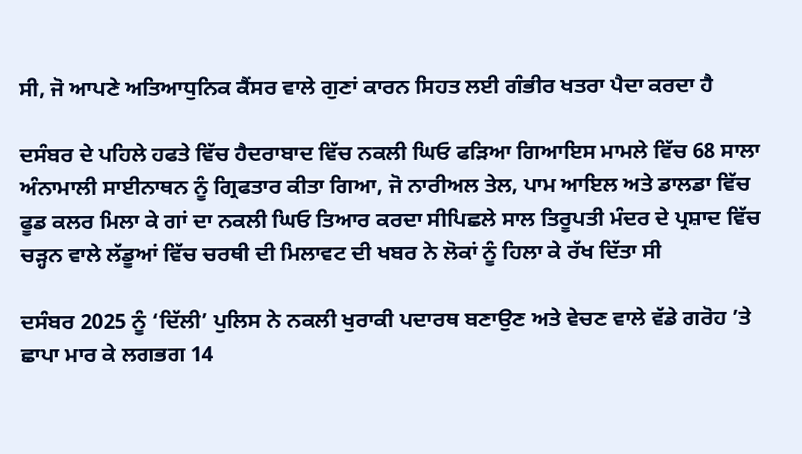ਸੀ, ਜੋ ਆਪਣੇ ਅਤਿਆਧੁਨਿਕ ਕੈਂਸਰ ਵਾਲੇ ਗੁਣਾਂ ਕਾਰਨ ਸਿਹਤ ਲਈ ਗੰਭੀਰ ਖਤਰਾ ਪੈਦਾ ਕਰਦਾ ਹੈ

ਦਸੰਬਰ ਦੇ ਪਹਿਲੇ ਹਫਤੇ ਵਿੱਚ ਹੈਦਰਾਬਾਦ ਵਿੱਚ ਨਕਲੀ ਘਿਓ ਫੜਿਆ ਗਿਆਇਸ ਮਾਮਲੇ ਵਿੱਚ 68 ਸਾਲਾ ਅੰਨਾਮਾਲੀ ਸਾਈਨਾਥਨ ਨੂੰ ਗ੍ਰਿਫਤਾਰ ਕੀਤਾ ਗਿਆ, ਜੋ ਨਾਰੀਅਲ ਤੇਲ, ਪਾਮ ਆਇਲ ਅਤੇ ਡਾਲਡਾ ਵਿੱਚ ਫੂਡ ਕਲਰ ਮਿਲਾ ਕੇ ਗਾਂ ਦਾ ਨਕਲੀ ਘਿਓ ਤਿਆਰ ਕਰਦਾ ਸੀਪਿਛਲੇ ਸਾਲ ਤਿਰੂਪਤੀ ਮੰਦਰ ਦੇ ਪ੍ਰਸ਼ਾਦ ਵਿੱਚ ਚੜ੍ਹਨ ਵਾਲੇ ਲੱਡੂਆਂ ਵਿੱਚ ਚਰਥੀ ਦੀ ਮਿਲਾਵਟ ਦੀ ਖਬਰ ਨੇ ਲੋਕਾਂ ਨੂੰ ਹਿਲਾ ਕੇ ਰੱਖ ਦਿੱਤਾ ਸੀ

ਦਸੰਬਰ 2025 ਨੂੰ ‘ਦਿੱਲੀ’ ਪੁਲਿਸ ਨੇ ਨਕਲੀ ਖੁਰਾਕੀ ਪਦਾਰਥ ਬਣਾਉਣ ਅਤੇ ਵੇਚਣ ਵਾਲੇ ਵੱਡੇ ਗਰੋਹ ’ਤੇ ਛਾਪਾ ਮਾਰ ਕੇ ਲਗਭਗ 14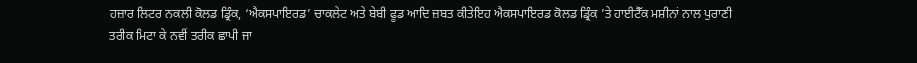ਹਜ਼ਾਰ ਲਿਟਰ ਨਕਲੀ ਕੋਲਡ ਡ੍ਰਿੰਕ, ‘ਐਕਸਪਾਇਰਡ’ ਚਾਕਲੇਟ ਅਤੇ ਬੇਬੀ ਫੂਡ ਆਦਿ ਜ਼ਬਤ ਕੀਤੇਇਹ ਐਕਸਪਾਇਰਡ ਕੋਲਡ ਡ੍ਰਿੰਕ ’ਤੇ ਹਾਈਟੈੱਕ ਮਸ਼ੀਨਾਂ ਨਾਲ ਪੁਰਾਣੀ ਤਰੀਕ ਮਿਟਾ ਕੇ ਨਵੀਂ ਤਰੀਕ ਛਾਪੀ ਜਾ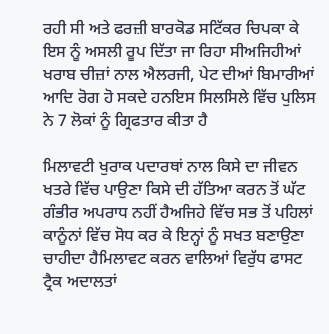ਰਹੀ ਸੀ ਅਤੇ ਫਰਜ਼ੀ ਬਾਰਕੋਡ ਸਟਿੱਕਰ ਚਿਪਕਾ ਕੇ ਇਸ ਨੂੰ ਅਸਲੀ ਰੂਪ ਦਿੱਤਾ ਜਾ ਰਿਹਾ ਸੀਅਜਿਹੀਆਂ ਖਰਾਬ ਚੀਜ਼ਾਂ ਨਾਲ ਐਲਰਜੀ, ਪੇਟ ਦੀਆਂ ਬਿਮਾਰੀਆਂ ਆਦਿ ਰੋਗ ਹੋ ਸਕਦੇ ਹਨਇਸ ਸਿਲਸਿਲੇ ਵਿੱਚ ਪੁਲਿਸ ਨੇ 7 ਲੋਕਾਂ ਨੂੰ ਗ੍ਰਿਫਤਾਰ ਕੀਤਾ ਹੈ

ਮਿਲਾਵਟੀ ਖੁਰਾਕ ਪਦਾਰਥਾਂ ਨਾਲ ਕਿਸੇ ਦਾ ਜੀਵਨ ਖਤਰੇ ਵਿੱਚ ਪਾਉਣਾ ਕਿਸੇ ਦੀ ਹੱਤਿਆ ਕਰਨ ਤੋਂ ਘੱਟ ਗੰਭੀਰ ਅਪਰਾਧ ਨਹੀਂ ਹੈਅਜਿਹੇ ਵਿੱਚ ਸਭ ਤੋਂ ਪਹਿਲਾਂ ਕਾਨੂੰਨਾਂ ਵਿੱਚ ਸੋਧ ਕਰ ਕੇ ਇਨ੍ਹਾਂ ਨੂੰ ਸਖਤ ਬਣਾਉਣਾ ਚਾਹੀਦਾ ਹੈਮਿਲਾਵਟ ਕਰਨ ਵਾਲਿਆਂ ਵਿਰੁੱਧ ਫਾਸਟ ਟ੍ਰੈਕ ਅਦਾਲਤਾਂ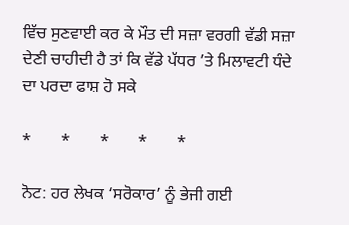ਵਿੱਚ ਸੁਣਵਾਈ ਕਰ ਕੇ ਮੌਤ ਦੀ ਸਜ਼ਾ ਵਰਗੀ ਵੱਡੀ ਸਜ਼ਾ ਦੇਣੀ ਚਾਹੀਦੀ ਹੈ ਤਾਂ ਕਿ ਵੱਡੇ ਪੱਧਰ ’ਤੇ ਮਿਲਾਵਟੀ ਧੰਦੇ ਦਾ ਪਰਦਾ ਫਾਸ਼ ਹੋ ਸਕੇ

*       *       *       *       *

ਨੋਟ: ਹਰ ਲੇਖਕ ‘ਸਰੋਕਾਰ’ ਨੂੰ ਭੇਜੀ ਗਈ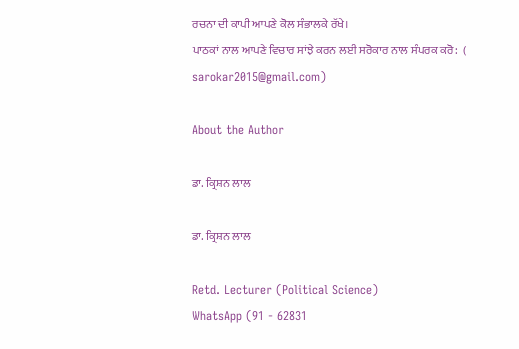ਰਚਨਾ ਦੀ ਕਾਪੀ ਆਪਣੇ ਕੋਲ ਸੰਭਾਲਕੇ ਰੱਖੇ।
ਪਾਠਕਾਂ ਨਾਲ ਆਪਣੇ ਵਿਚਾਰ ਸਾਂਝੇ ਕਰਨ ਲਈ ਸਰੋਕਾਰ ਨਾਲ ਸੰਪਰਕ ਕਰੋ:  (
sarokar2015@gmail.com)

About the Author

ਡਾ. ਕ੍ਰਿਸ਼ਨ ਲਾਲ

ਡਾ. ਕ੍ਰਿਸ਼ਨ ਲਾਲ

Retd. Lecturer (Political Science)
WhatsApp (91 - 62831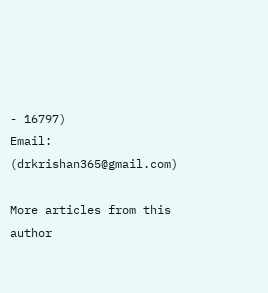- 16797)
Email: (drkrishan365@gmail.com)

More articles from this author